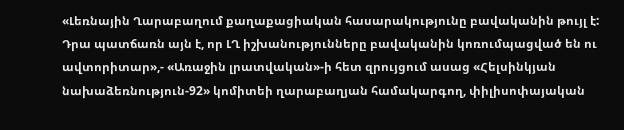«Լեռնային Ղարաբաղում քաղաքացիական հասարակությունը բավականին թույլ է: Դրա պատճառն այն է, որ ԼՂ իշխանությունները բավականին կոռումպացված են ու ավտորիտար»,- «Առաջին լրատվական»-ի հետ զրույցում ասաց «Հելսինկյան նախաձեռնություն-92» կոմիտեի ղարաբաղյան համակարգող, փիլիսոփայական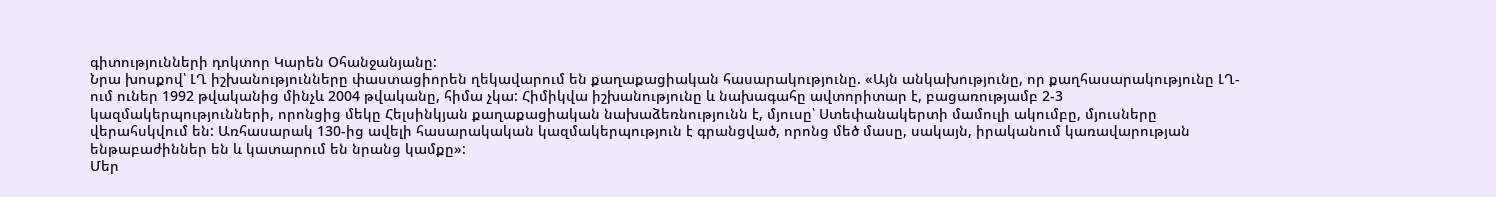գիտությունների դոկտոր Կարեն Օհանջանյանը:
Նրա խոսքով՝ ԼՂ իշխանությունները փաստացիորեն ղեկավարում են քաղաքացիական հասարակությունը. «Այն անկախությունը, որ քաղհասարակությունը ԼՂ-ում ուներ 1992 թվականից մինչև 2004 թվականը, հիմա չկա: Հիմիկվա իշխանությունը և նախագահը ավտորիտար է, բացառությամբ 2-3 կազմակերպությունների, որոնցից մեկը Հելսինկյան քաղաքացիական նախաձեռնությունն է, մյուսը՝ Ստեփանակերտի մամուլի ակումբը, մյուսները վերահսկվում են: Առհասարակ 130-ից ավելի հասարակական կազմակերպություն է գրանցված, որոնց մեծ մասը, սակայն, իրականում կառավարության ենթաբաժիններ են և կատարում են նրանց կամքը»:
Մեր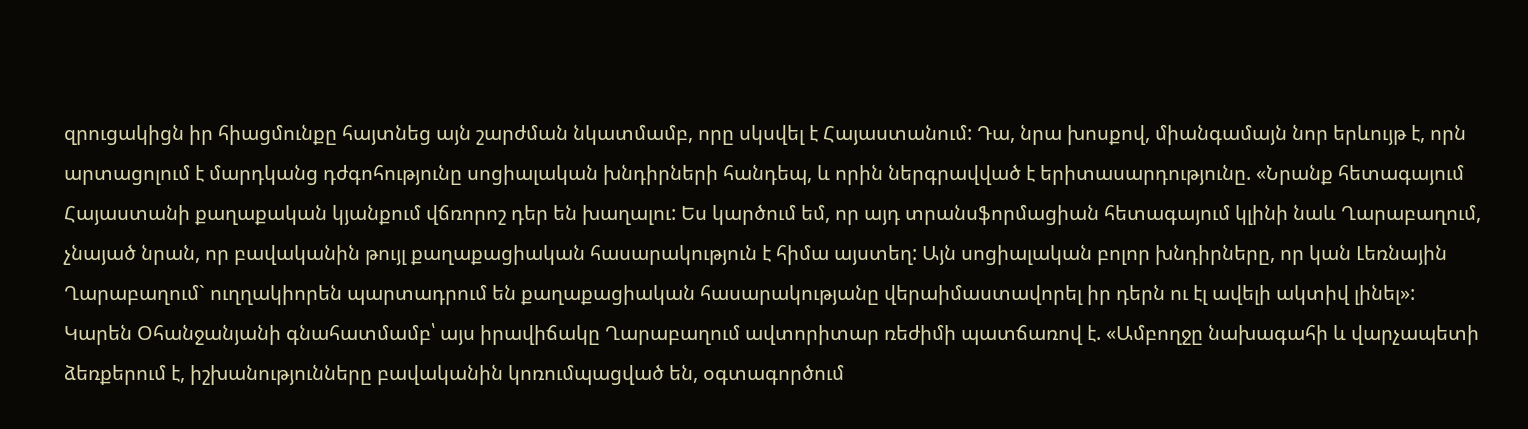զրուցակիցն իր հիացմունքը հայտնեց այն շարժման նկատմամբ, որը սկսվել է Հայաստանում: Դա, նրա խոսքով, միանգամայն նոր երևույթ է, որն արտացոլում է մարդկանց դժգոհությունը սոցիալական խնդիրների հանդեպ, և որին ներգրավված է երիտասարդությունը. «Նրանք հետագայում Հայաստանի քաղաքական կյանքում վճռորոշ դեր են խաղալու: Ես կարծում եմ, որ այդ տրանսֆորմացիան հետագայում կլինի նաև Ղարաբաղում, չնայած նրան, որ բավականին թույլ քաղաքացիական հասարակություն է հիմա այստեղ: Այն սոցիալական բոլոր խնդիրները, որ կան Լեռնային Ղարաբաղում` ուղղակիորեն պարտադրում են քաղաքացիական հասարակությանը վերաիմաստավորել իր դերն ու էլ ավելի ակտիվ լինել»:
Կարեն Օհանջանյանի գնահատմամբ՝ այս իրավիճակը Ղարաբաղում ավտորիտար ռեժիմի պատճառով է. «Ամբողջը նախագահի և վարչապետի ձեռքերում է, իշխանությունները բավականին կոռումպացված են, օգտագործում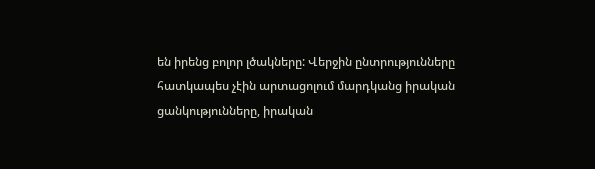են իրենց բոլոր լծակները: Վերջին ընտրությունները հատկապես չէին արտացոլում մարդկանց իրական ցանկությունները, իրական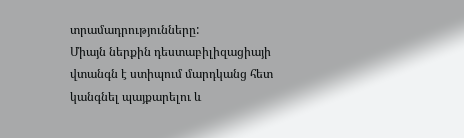տրամադրությունները:
Միայն ներքին դեստաբիլիզացիայի վտանգն է ստիպում մարդկանց հետ կանգնել պայքարելու և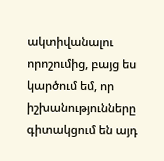ակտիվանալու որոշումից, բայց ես կարծում եմ, որ իշխանությունները գիտակցում են այդ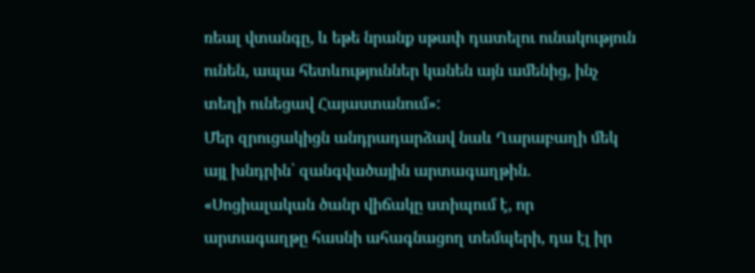ռեալ վտանգը, և եթե նրանք սթափ դատելու ունակություն ունեն, ապա հետևություններ կանեն այն ամենից, ինչ տեղի ունեցավ Հայաստանում»:
Մեր զրուցակիցն անդրադարձավ նաև Ղարաբաղի մեկ այլ խնդրին՝ զանգվածային արտագաղթին. «Սոցիալական ծանր վիճակը ստիպում է, որ արտագաղթը հասնի ահագնացող տեմպերի, դա էլ իր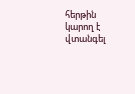հերթին կարող է վտանգել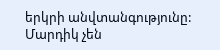երկրի անվտանգությունը: Մարդիկ չեն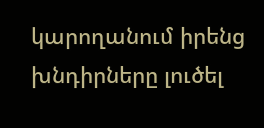կարողանում իրենց խնդիրները լուծել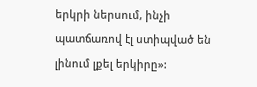երկրի ներսում, ինչի պատճառով էլ ստիպված են լինում լքել երկիրը»: